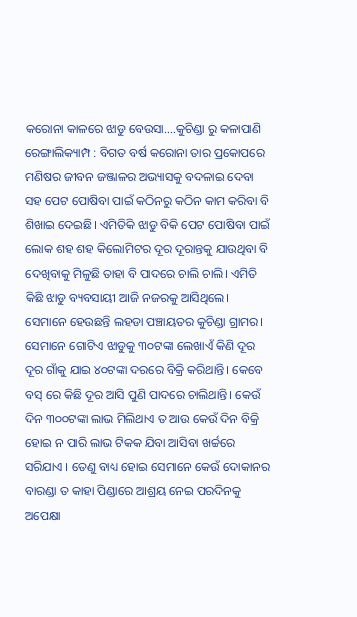କରୋନା କାଳରେ ଝାଡୁ ବେଉସା….କୁଚିଣ୍ଡା ରୁ କଳାପାଣି
ରେଙ୍ଗାଲିକ୍ୟାମ୍ପ : ବିଗତ ବର୍ଷ କରୋନା ତାର ପ୍ରକୋପରେ ମଣିଷର ଜୀବନ ଜଞ୍ଜାଳର ଅଭ୍ୟାସକୁ ବଦଳାଇ ଦେବା ସହ ପେଟ ପୋଷିବା ପାଇଁ କଠିନରୁ କଠିନ କାମ କରିବା ବି ଶିଖାଇ ଦେଇଛି। ଏମିତିକି ଝାଡୁ ବିକି ପେଟ ପୋଷିବା ପାଇଁ ଲୋକ ଶହ ଶହ କିଲୋମିଟର ଦୂର ଦୂରାନ୍ତକୁ ଯାଉଥିବା ବି ଦେଖିବାକୁ ମିଳୁଛି ତାହା ବି ପାଦରେ ଚାଲି ଚାଲି। ଏମିତି କିଛି ଝାଡୁ ବ୍ୟବସାୟୀ ଆଜି ନଜରକୁ ଆସିଥିଲେ। ସେମାନେ ହେଉଛନ୍ତି ଲହଡା ପଞ୍ଚାୟତର କୁଚିଣ୍ଡା ଗ୍ରାମର। ସେମାନେ ଗୋଟିଏ ଝାଡୁକୁ ୩୦ଟଙ୍କା ଲେଖାଏଁ କିଣି ଦୂର ଦୂର ଗାଁକୁ ଯାଇ ୪୦ଟଙ୍କା ଦରରେ ବିକ୍ରି କରିଥାନ୍ତି। କେବେ ବସ୍ ରେ କିଛି ଦୂର ଆସି ପୁଣି ପାଦରେ ଚାଲିଥାନ୍ତି। କେଉଁ ଦିନ ୩୦୦ଟଙ୍କା ଲାଭ ମିଲିଥାଏ ତ ଆଉ କେଉଁ ଦିନ ବିକ୍ରି ହୋଇ ନ ପାରି ଲାଭ ଟିକକ ଯିବା ଆସିବା ଖର୍ଚ୍ଚରେ ସରିଯାଏ । ତେଣୁ ବାଧ୍ୟ ହୋଇ ସେମାନେ କେଉଁ ଦୋକାନର ବାରଣ୍ଡା ତ କାହା ପିଣ୍ଡାରେ ଆଶ୍ରୟ ନେଇ ପରଦିନକୁ ଅପେକ୍ଷା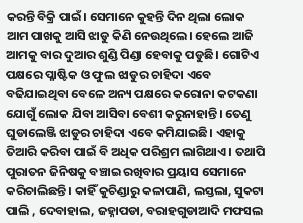କରନ୍ତି ବିକ୍ରି ପାଇଁ। ସେମାନେ କୁହନ୍ତି ଦିନ ଥିଲା ଲୋକ ଆମ ପାଖକୁ ଆସି ଝାଡୁ କିଣି ନେଉଥିଲେ। ହେଲେ ଆଜି ଆମକୁ ବାର ଦୁଆର ଶୁଣ୍ଡି ପିଣ୍ଡା ହେବାକୁ ପଡୁଛି। ଗୋଟିଏ ପକ୍ଷରେ ପ୍ଳାଷ୍ଟିକ ଓ ଫୁଲ ଝାଡୁର ଚାହିଦା ଏବେ ବଢିଯାଇଥିବା ବେଳେ ଅନ୍ୟ ପକ୍ଷରେ କରୋନା କଟକଣା ଯୋଗୁଁ ଲୋକ ଯିବା ଆସିବା ବେଶୀ କରୁନାହାନ୍ତି। ତେଣୁ ଘୁଡାଲେଞ୍ଜି ଝାଡୁର ଚାହିଦା ଏବେ କମିଯାଇଛି। ଏହାକୁ ତିଆରି କରିବା ପାଇଁ ବି ଅଧିକ ପରିଶ୍ରମ ଲାଗିଥାଏ । ତଥାପି ପୁରାତନ ଜିନିଷକୁ ବଞ୍ଚାଇ ରଖିବାର ପ୍ରୟାସ ସେମାନେ କରିଚାଲିଛନ୍ତି। କାହିଁ କୁଚିଣ୍ଡାରୁ କଳାପାଣି, ଲସ୍ତଲା, ସୁକଟା ପାଲି , ଦେବାହାଲ, ଜହ୍ନାପଡା, ବରାହଗୁଡାଆଦି ମଫସଲ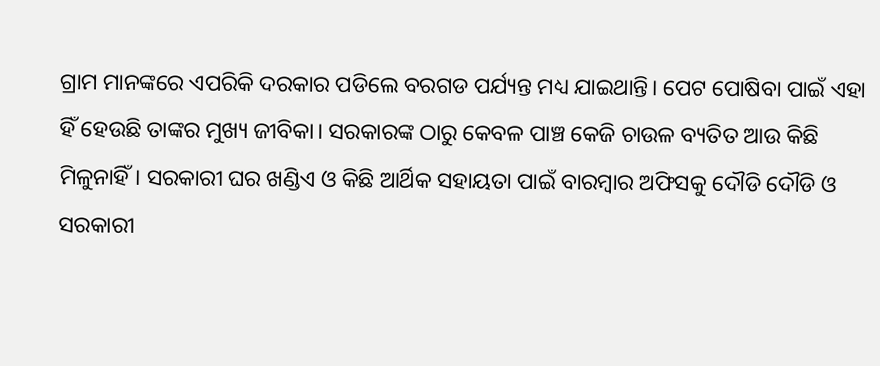ଗ୍ରାମ ମାନଙ୍କରେ ଏପରିକି ଦରକାର ପଡିଲେ ବରଗଡ ପର୍ଯ୍ୟନ୍ତ ମଧ୍ୟ ଯାଇଥାନ୍ତି। ପେଟ ପୋଷିବା ପାଇଁ ଏହା ହିଁ ହେଉଛି ତାଙ୍କର ମୁଖ୍ୟ ଜୀବିକା। ସରକାରଙ୍କ ଠାରୁ କେବଳ ପାଞ୍ଚ କେଜି ଚାଉଳ ବ୍ୟତିତ ଆଉ କିଛି ମିଳୁନାହିଁ। ସରକାରୀ ଘର ଖଣ୍ଡିଏ ଓ କିଛି ଆର୍ଥିକ ସହାୟତା ପାଇଁ ବାରମ୍ବାର ଅଫିସକୁ ଦୌଡି ଦୌଡି ଓ ସରକାରୀ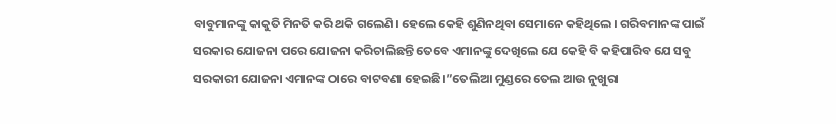ବାବୁମାନଙ୍କୁ କାକୁତି ମିନତି କରି ଥକି ଗଲେଣି। ହେଲେ କେହି ଶୁଣିନଥିବା ସେମାନେ କହିଥିଲେ । ଗରିବମାନଙ୍କ ପାଇଁ ସରକାର ଯୋଜନା ପରେ ଯୋଜନା କରିଚାଲିଛନ୍ତି ତେବେ ଏମାନଙ୍କୁ ଦେଖିଲେ ଯେ କେହି ବି କହିପାରିବ ଯେ ସବୁ ସରକାରୀ ଯୋଜନା ଏମାନଙ୍କ ଠାରେ ବାଟବଣା ହେଇଛି।”ତେଲିଆ ମୁଣ୍ଡରେ ତେଲ ଆଉ ନୁଖୁରା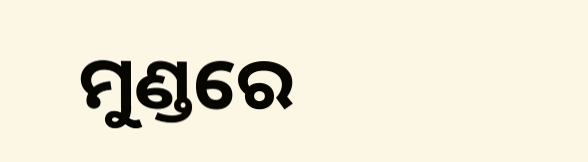ମୁଣ୍ଡରେ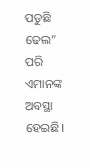ପଡୁଛି ଢେଲ” ପରି ଏମାନଙ୍କ ଅବସ୍ଥା ହେଇଛି।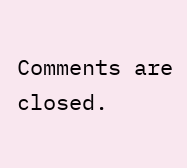Comments are closed.